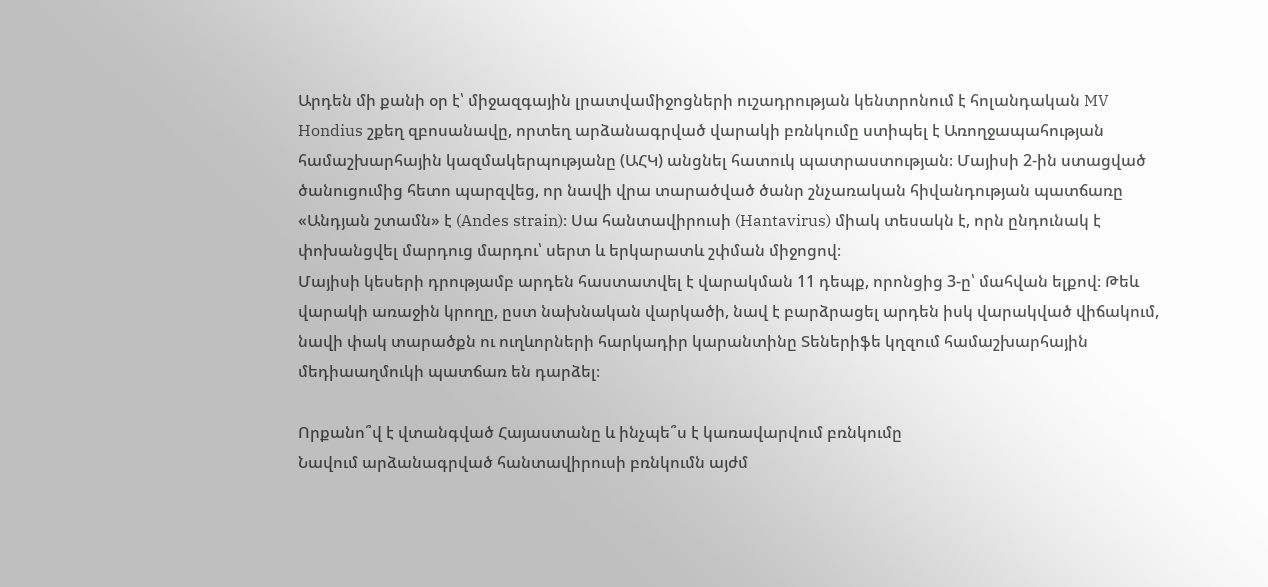Արդեն մի քանի օր է՝ միջազգային լրատվամիջոցների ուշադրության կենտրոնում է հոլանդական MV Hondius շքեղ զբոսանավը, որտեղ արձանագրված վարակի բռնկումը ստիպել է Առողջապահության համաշխարհային կազմակերպությանը (ԱՀԿ) անցնել հատուկ պատրաստության։ Մայիսի 2-ին ստացված ծանուցումից հետո պարզվեց, որ նավի վրա տարածված ծանր շնչառական հիվանդության պատճառը «Անդյան շտամն» է (Andes strain)։ Սա հանտավիրուսի (Hantavirus) միակ տեսակն է, որն ընդունակ է փոխանցվել մարդուց մարդու՝ սերտ և երկարատև շփման միջոցով։
Մայիսի կեսերի դրությամբ արդեն հաստատվել է վարակման 11 դեպք, որոնցից 3-ը՝ մահվան ելքով։ Թեև վարակի առաջին կրողը, ըստ նախնական վարկածի, նավ է բարձրացել արդեն իսկ վարակված վիճակում, նավի փակ տարածքն ու ուղևորների հարկադիր կարանտինը Տեներիֆե կղզում համաշխարհային մեդիաաղմուկի պատճառ են դարձել։

Որքանո՞վ է վտանգված Հայաստանը և ինչպե՞ս է կառավարվում բռնկումը
Նավում արձանագրված հանտավիրուսի բռնկումն այժմ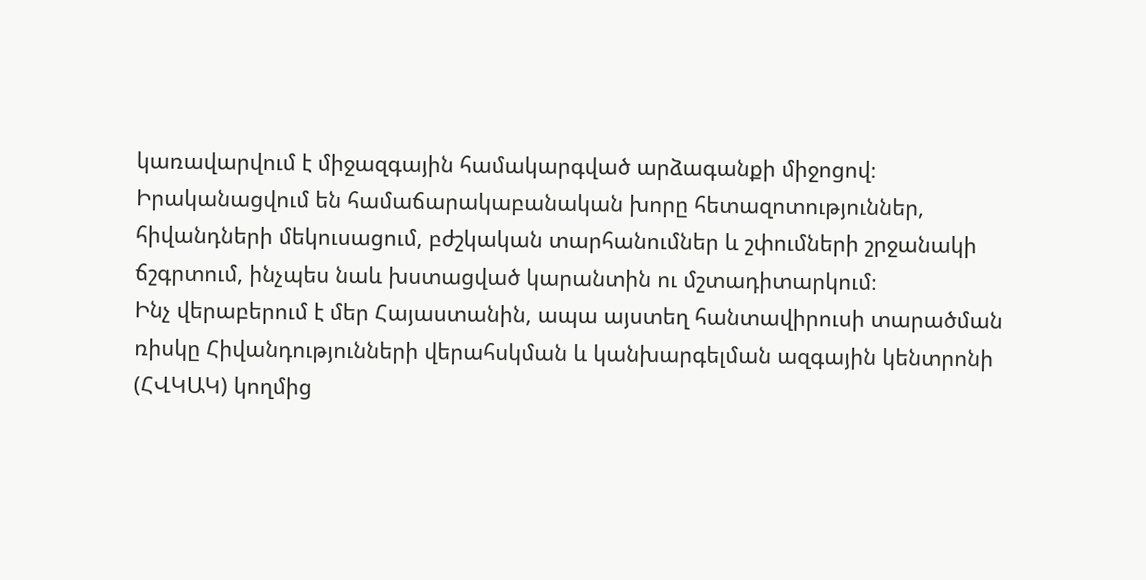կառավարվում է միջազգային համակարգված արձագանքի միջոցով։ Իրականացվում են համաճարակաբանական խորը հետազոտություններ, հիվանդների մեկուսացում, բժշկական տարհանումներ և շփումների շրջանակի ճշգրտում, ինչպես նաև խստացված կարանտին ու մշտադիտարկում։
Ինչ վերաբերում է մեր Հայաստանին, ապա այստեղ հանտավիրուսի տարածման ռիսկը Հիվանդությունների վերահսկման և կանխարգելման ազգային կենտրոնի (ՀՎԿԱԿ) կողմից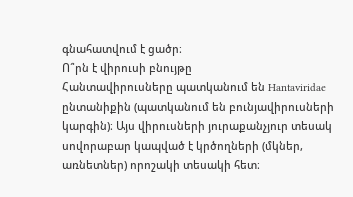գնահատվում է ցածր։
Ո՞րն է վիրուսի բնույթը
Հանտավիրուսները պատկանում են Hantaviridae ընտանիքին (պատկանում են բունյավիրուսների կարգին)։ Այս վիրուսների յուրաքանչյուր տեսակ սովորաբար կապված է կրծողների (մկներ, առնետներ) որոշակի տեսակի հետ։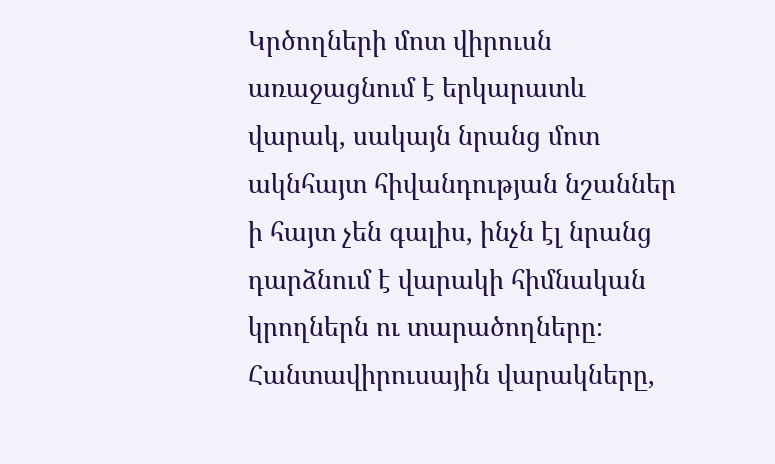Կրծողների մոտ վիրուսն առաջացնում է երկարատև վարակ, սակայն նրանց մոտ ակնհայտ հիվանդության նշաններ ի հայտ չեն գալիս, ինչն էլ նրանց դարձնում է վարակի հիմնական կրողներն ու տարածողները։
Հանտավիրուսային վարակները,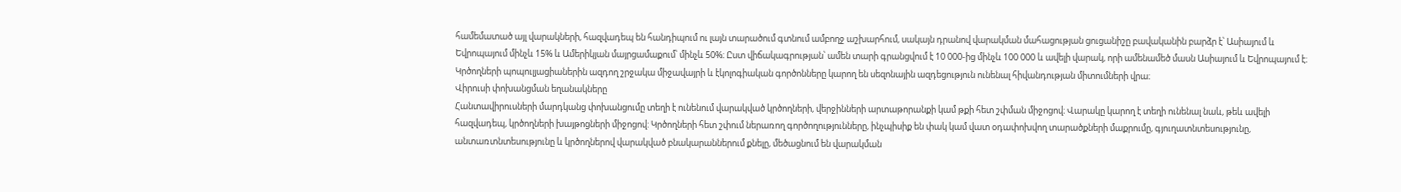համեմատած այլ վարակների, հազվադեպ են հանդիպում ու լայն տարածում գտնում ամբողջ աշխարհում, սակայն դրանով վարակման մահացության ցուցանիշը բավականին բարձր է՝ Ասիայում և Եվրոպայում մինչև 15% և Ամերիկյան մայրցամաքում՝ մինչև 50%։ Ըստ վիճակագրության՝ ամեն տարի գրանցվում է 10 000-ից մինչև 100 000 և ավելի վարակ, որի ամենամեծ մասն Ասիայում և Եվրոպայում է։
Կրծողների պոպուլյացիաներին ազդող շրջակա միջավայրի և էկոլոգիական գործոնները կարող են սեզոնային ազդեցություն ունենալ հիվանդության միտումների վրա։
Վիրուսի փոխանցման եղանակները
Հանտավիրուսների մարդկանց փոխանցումը տեղի է ունենում վարակված կրծողների, վերջինների արտաթորանքի կամ թքի հետ շփման միջոցով։ Վարակը կարող է տեղի ունենալ նաև, թեև ավելի հազվադեպ, կրծողների խայթոցների միջոցով: Կրծողների հետ շփում ներառող գործողությունները, ինչպիսիք են փակ կամ վատ օդափոխվող տարածքների մաքրումը, գյուղատնտեսությունը, անտառտնտեսությունը և կրծողներով վարակված բնակարաններում քնելը, մեծացնում են վարակման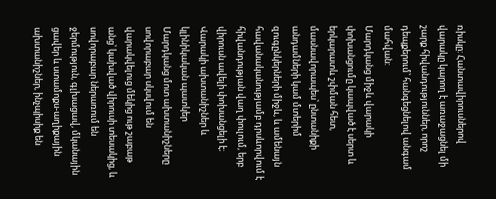ռիսկը: Հանտավիրուսներով վարակը կարող է առաջացնել մի շարք հիվանդություններ, որոշ դեպքերում՝ հանգեցնելով անգամ մահվան:
Մարդկանց միջև վարակի փոխանցումը կապված է սերտ և երկարատև շփման հետ, մասնավորապես՝ ընտանիքի անդամների կամ մտերիմ զուգընկերների միջև, և ամենայն հավանականությամբ դրսևորվում է հիվանդության վաղ փուլում, երբ վիրուսն ավելի փոխանցելի է։
Վարակի ախտանիշներ և կլինիկական պատկեր
Մարդկանց մոտ ախտանիշները սովորաբար սկսվում են վարակվելուց մեկից ութ շաբաթ անց՝ կախված վիրուսի տեսակից, և սովորաբար ներառում են ջերմություն, գլխացավ, մկանային ցավեր և ստամոքս-աղիքային ախտանիշներ, ինչպիսիք են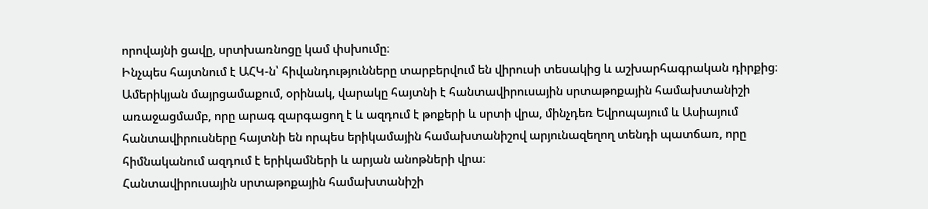որովայնի ցավը, սրտխառնոցը կամ փսխումը։
Ինչպես հայտնում է ԱՀԿ-ն՝ հիվանդությունները տարբերվում են վիրուսի տեսակից և աշխարհագրական դիրքից։ Ամերիկյան մայրցամաքում, օրինակ, վարակը հայտնի է հանտավիրուսային սրտաթոքային համախտանիշի առաջացմամբ, որը արագ զարգացող է և ազդում է թոքերի և սրտի վրա, մինչդեռ Եվրոպայում և Ասիայում հանտավիրուսները հայտնի են որպես երիկամային համախտանիշով արյունազեղող տենդի պատճառ, որը հիմնականում ազդում է երիկամների և արյան անոթների վրա։
Հանտավիրուսային սրտաթոքային համախտանիշի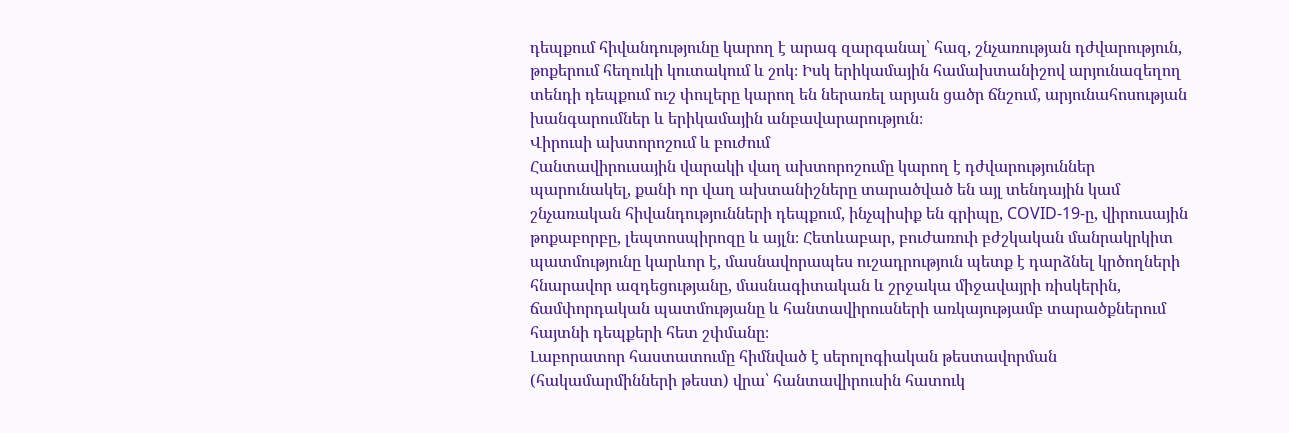դեպքում հիվանդությունը կարող է արագ զարգանալ՝ հազ, շնչառության դժվարություն, թոքերում հեղուկի կուտակում և շոկ։ Իսկ երիկամային համախտանիշով արյունազեղող տենդի դեպքում ուշ փուլերը կարող են ներառել արյան ցածր ճնշում, արյունահոսության խանգարումներ և երիկամային անբավարարություն։
Վիրուսի ախտորոշում և բուժում
Հանտավիրուսային վարակի վաղ ախտորոշումը կարող է դժվարություններ պարունակել, քանի որ վաղ ախտանիշները տարածված են այլ տենդային կամ շնչառական հիվանդությունների դեպքում, ինչպիսիք են գրիպը, COVID-19-ը, վիրուսային թոքաբորբը, լեպտոսպիրոզը և այլն։ Հետևաբար, բուժառուի բժշկական մանրակրկիտ պատմությունը կարևոր է, մասնավորապես ուշադրություն պետք է դարձնել կրծողների հնարավոր ազդեցությանը, մասնագիտական և շրջակա միջավայրի ռիսկերին, ճամփորդական պատմությանը և հանտավիրուսների առկայությամբ տարածքներում հայտնի դեպքերի հետ շփմանը։
Լաբորատոր հաստատումը հիմնված է սերոլոգիական թեստավորման (հակամարմինների թեստ) վրա՝ հանտավիրուսին հատուկ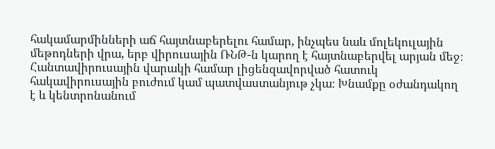հակամարմինների աճ հայտնաբերելու համար, ինչպես նաև մոլեկուլային մեթոդների վրա, երբ վիրուսային ՌՆԹ-ն կարող է հայտնաբերվել արյան մեջ։
Հանտավիրուսային վարակի համար լիցենզավորված հատուկ հակավիրուսային բուժում կամ պատվաստանյութ չկա։ Խնամքը օժանդակող է և կենտրոնանում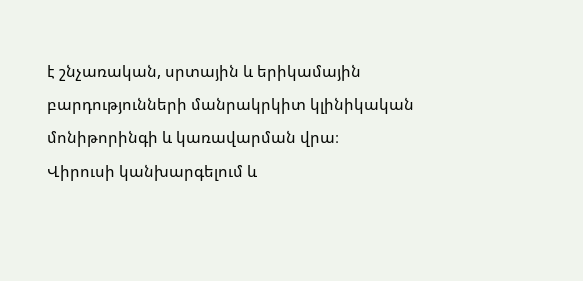է շնչառական, սրտային և երիկամային բարդությունների մանրակրկիտ կլինիկական մոնիթորինգի և կառավարման վրա։
Վիրուսի կանխարգելում և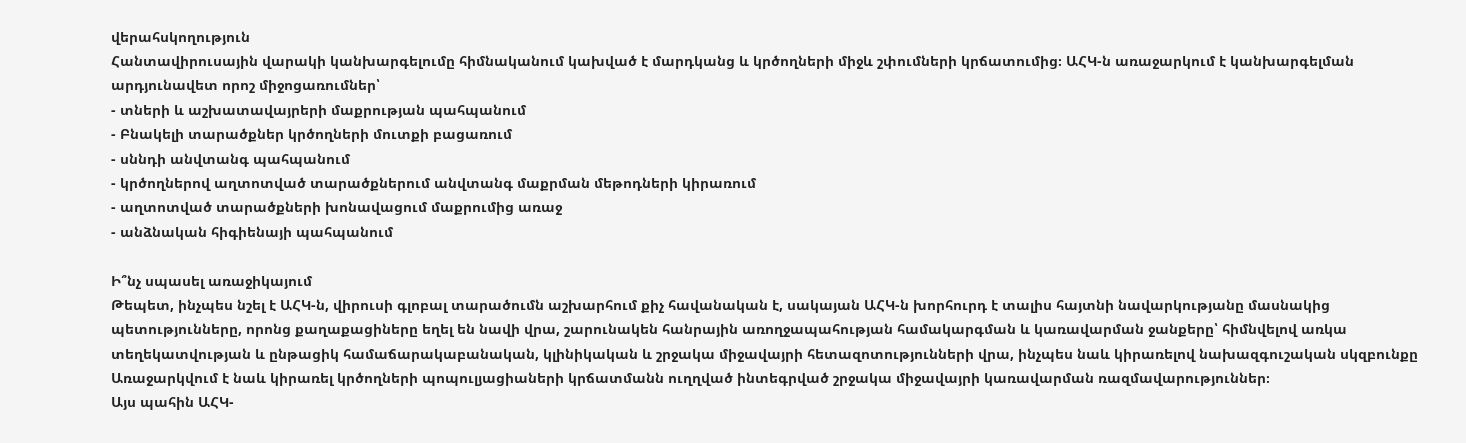վերահսկողություն
Հանտավիրուսային վարակի կանխարգելումը հիմնականում կախված է մարդկանց և կրծողների միջև շփումների կրճատումից։ ԱՀԿ-ն առաջարկում է կանխարգելման արդյունավետ որոշ միջոցառումներ՝
- տների և աշխատավայրերի մաքրության պահպանում
- Բնակելի տարածքներ կրծողների մուտքի բացառում
- սննդի անվտանգ պահպանում
- կրծողներով աղտոտված տարածքներում անվտանգ մաքրման մեթոդների կիրառում
- աղտոտված տարածքների խոնավացում մաքրումից առաջ
- անձնական հիգիենայի պահպանում

Ի՞նչ սպասել առաջիկայում
Թեպետ, ինչպես նշել է ԱՀԿ-ն, վիրուսի գլոբալ տարածումն աշխարհում քիչ հավանական է, սակայան ԱՀԿ-ն խորհուրդ է տալիս հայտնի նավարկությանը մասնակից պետությունները, որոնց քաղաքացիները եղել են նավի վրա, շարունակեն հանրային առողջապահության համակարգման և կառավարման ջանքերը՝ հիմնվելով առկա տեղեկատվության և ընթացիկ համաճարակաբանական, կլինիկական և շրջակա միջավայրի հետազոտությունների վրա, ինչպես նաև կիրառելով նախազգուշական սկզբունքը
Առաջարկվում է նաև կիրառել կրծողների պոպուլյացիաների կրճատմանն ուղղված ինտեգրված շրջակա միջավայրի կառավարման ռազմավարություններ։
Այս պահին ԱՀԿ-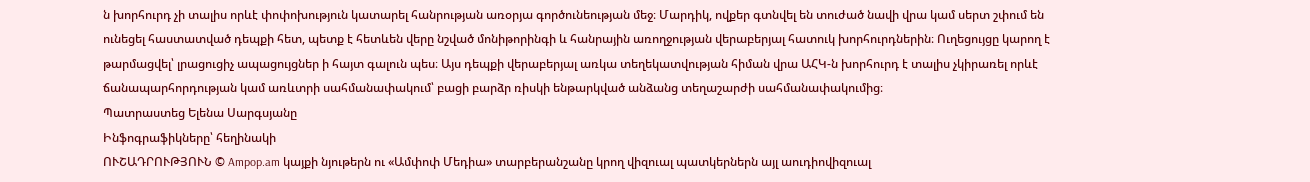ն խորհուրդ չի տալիս որևէ փոփոխություն կատարել հանրության առօրյա գործունեության մեջ։ Մարդիկ, ովքեր գտնվել են տուժած նավի վրա կամ սերտ շփում են ունեցել հաստատված դեպքի հետ, պետք է հետևեն վերը նշված մոնիթորինգի և հանրային առողջության վերաբերյալ հատուկ խորհուրդներին։ Ուղեցույցը կարող է թարմացվել՝ լրացուցիչ ապացույցներ ի հայտ գալուն պես։ Այս դեպքի վերաբերյալ առկա տեղեկատվության հիման վրա ԱՀԿ-ն խորհուրդ է տալիս չկիրառել որևէ ճանապարհորդության կամ առևտրի սահմանափակում՝ բացի բարձր ռիսկի ենթարկված անձանց տեղաշարժի սահմանափակումից։
Պատրաստեց Ելենա Սարգսյանը
Ինֆոգրաֆիկները՝ հեղինակի
ՈՒՇԱԴՐՈՒԹՅՈՒՆ © Ampop.am կայքի նյութերն ու «Ամփոփ Մեդիա» տարբերանշանը կրող վիզուալ պատկերներն այլ աուդիովիզուալ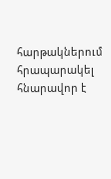հարթակներում հրապարակել հնարավոր է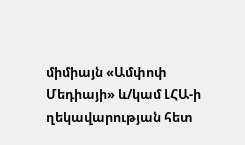միմիայն «Ամփոփ Մեդիայի» և/կամ ԼՀԱ-ի ղեկավարության հետ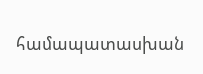համապատասխան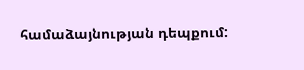համաձայնության դեպքում: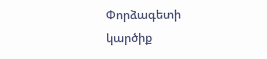Փորձագետի կարծիք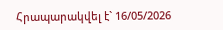Հրապարակվել է` 16/05/2026